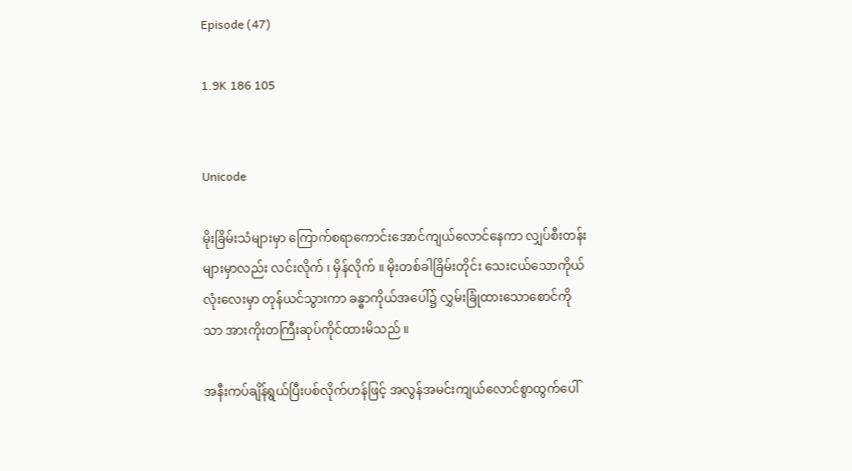Episode (47)

1.9K 186 105


Unicode

မိုးခြိမ်းသံများမှာ ကြောက်စရာကောင်းအောင်ကျယ်လောင်နေကာ လျှပ်စီးတန်းများမှာလည်း လင်းလိုက် ၊ မှိန်လိုက် ။ မိုးတစ်ခါခြိမ်းတိုင်း သေးငယ်သောကိုယ်လုံးလေးမှာ တုန်ယင်သွားကာ ခန္ဓာကိုယ်အပေါ်၌ လွှမ်းခြုံထားသောစောင်ကိုသာ အားကိုးတကြီးဆုပ်ကိုင်ထားမိသည် ။

အနီးကပ်ချိန်ရွယ်ပြီးပစ်လိုက်ဟန်ဖြင့် အလွန်အမင်းကျယ်လောင်စွာထွက်ပေါ်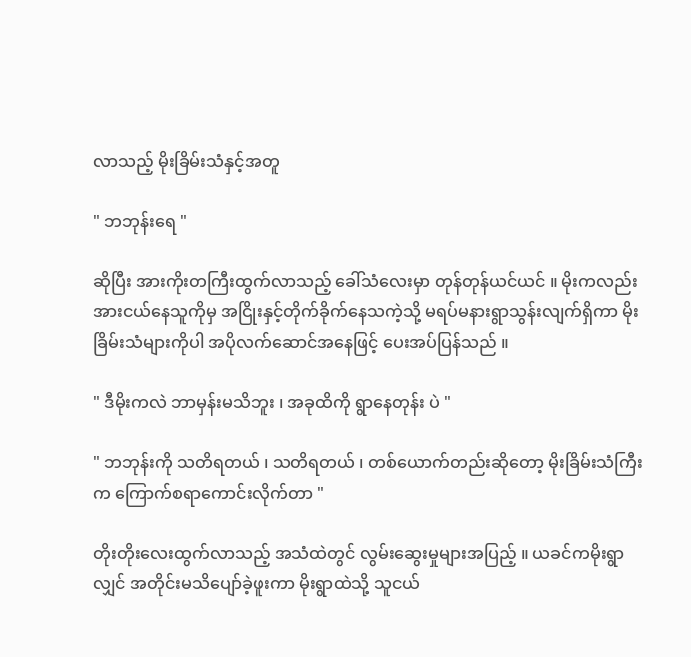လာသည့် မိုးခြိမ်းသံနှင့်အတူ

" ဘဘုန်းရေ "

ဆိုပြီး အားကိုးတကြီးထွက်လာသည့် ခေါ်သံလေးမှာ တုန်တုန်ယင်ယင် ။ မိုးကလည်း အားငယ်နေသူကိုမှ အငြိုးနှင့်တိုက်ခိုက်နေသကဲ့သို့ မရပ်မနားရွာသွန်းလျက်ရှိကာ မိုးခြိမ်းသံများကိုပါ အပိုလက်ဆောင်အနေဖြင့် ပေးအပ်ပြန်သည် ။

" ဒီမိုးကလဲ ဘာမှန်းမသိဘူး ၊ အခုထိကို ရွာနေတုန်း ပဲ "

" ဘဘုန်းကို သတိရတယ် ၊ သတိရတယ် ၊ တစ်ယောက်တည်းဆိုတော့ မိုးခြိမ်းသံကြီးက ကြောက်စရာကောင်းလိုက်တာ "

တိုးတိုးလေးထွက်လာသည့် အသံထဲတွင် လွမ်းဆွေးမှုများအပြည့် ။ ယခင်ကမိုးရွာလျှင် အတိုင်းမသိပျော်ခဲ့ဖူးကာ မိုးရွာထဲသို့ သူငယ်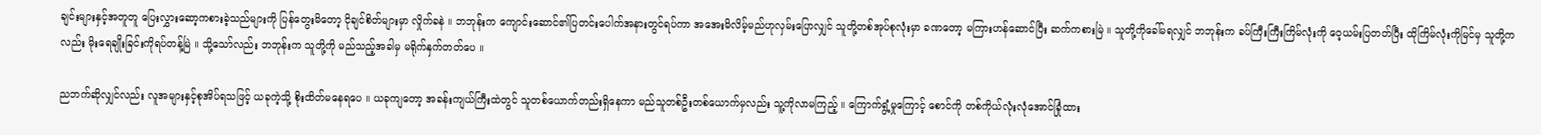ချင်းများနှင့်အတူတူ ပြေးလွှားဆော့ကစားခဲ့သည်များကို ပြန်တွေးမိတော့ ငိုချင်စိတ်များမှာ လှိုက်ခနဲ ။ ဘဘုန်းက ကျောင်းဆောင်၏ပြတင်းပေါက်အနားတွင်ရပ်ကာ အအေးမိလိမ့်မည်ဟုလှမ်းပြောလျှင် သူတို့တစ်အုပ်စုလုံးမှာ ခဏတော့ မကြားဟန်ဆောင်ပြီး ဆက်ကစားမြဲ ။ သူတို့ကိုခေါ်မရလျှင် ဘဘုန်းက ခပ်ကြီးကြီးကြိမ်လုံးကို ဝေ့ယမ်းပြတတ်ပြီး ထိုကြိမ်လုံးကိုမြင်မှ သူတို့ကလည်း မိုးရေချိုးခြင်းကိုရပ်တန့်မြဲ ။ သို့သော်လည်း ဘဘုန်းက သူတို့ကို မည်သည့်အခါမှ မရိုက်နှက်တတ်ပေ ။

ညဘက်ဆိုလျှင်လည်း လူအများနှင့်စုအိပ်ရသဖြင့် ယခုကဲ့သို့ စိုးထိတ်မနေရပေ ။ ယခုကျတော့ အခန်းကျယ်ကြီးထဲတွင် သူတစ်ယောက်တည်းရှိနေကာ မည်သူတစ်ဦးတစ်ယောက်မှလည်း သူ့ကိုလာမကြည့် ။ ကြောက်ရွံ့မှုကြောင့် စောင်ကို တစ်ကိုယ်လုံးလုံအောင်ခြုံထား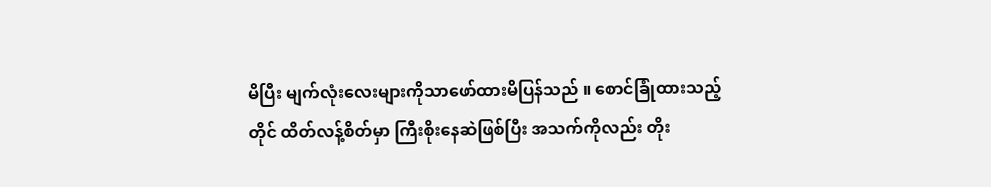မိပြီး မျက်လုံးလေးများကိုသာဖော်ထားမိပြန်သည် ။ စောင်ခြုံထားသည့်တိုင် ထိတ်လန့်စိတ်မှာ ကြီးစိုးနေဆဲဖြစ်ပြီး အသက်ကိုလည်း တိုး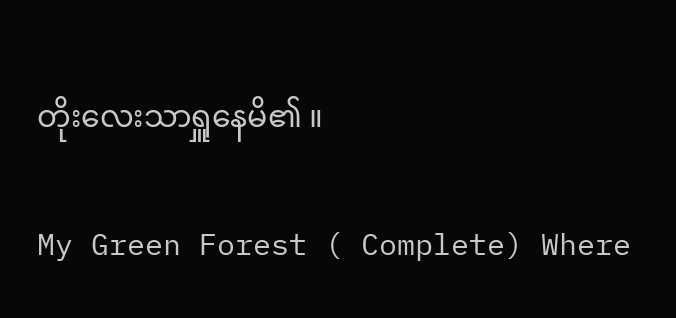တိုးလေးသာရှူနေမိ၏ ။

My Green Forest ( Complete) Where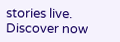stories live. Discover now